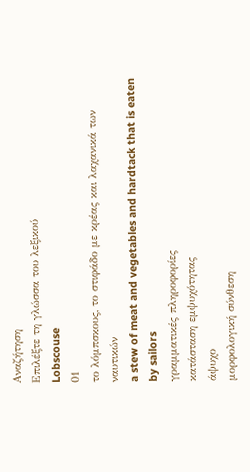Αναζήτηση
Επιλέξτε τη γλώσσα του λεξικού
Lobscouse
01
το λόμπσκους, το στιφάδο με κρέας και λαχανικά των ναυτικών
a stew of meat and vegetables and hardtack that is eaten by sailors
γραμματικές πληροφορίες
κατάσταση εμψυχότητας
άψυχο
μορφολογική σύνθεση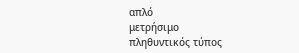απλό
μετρήσιμο
πληθυντικός τύπος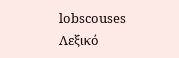lobscouses
Λεξικό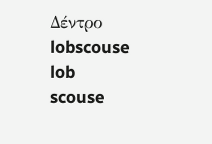Δέντρο
lobscouse
lob
scouse